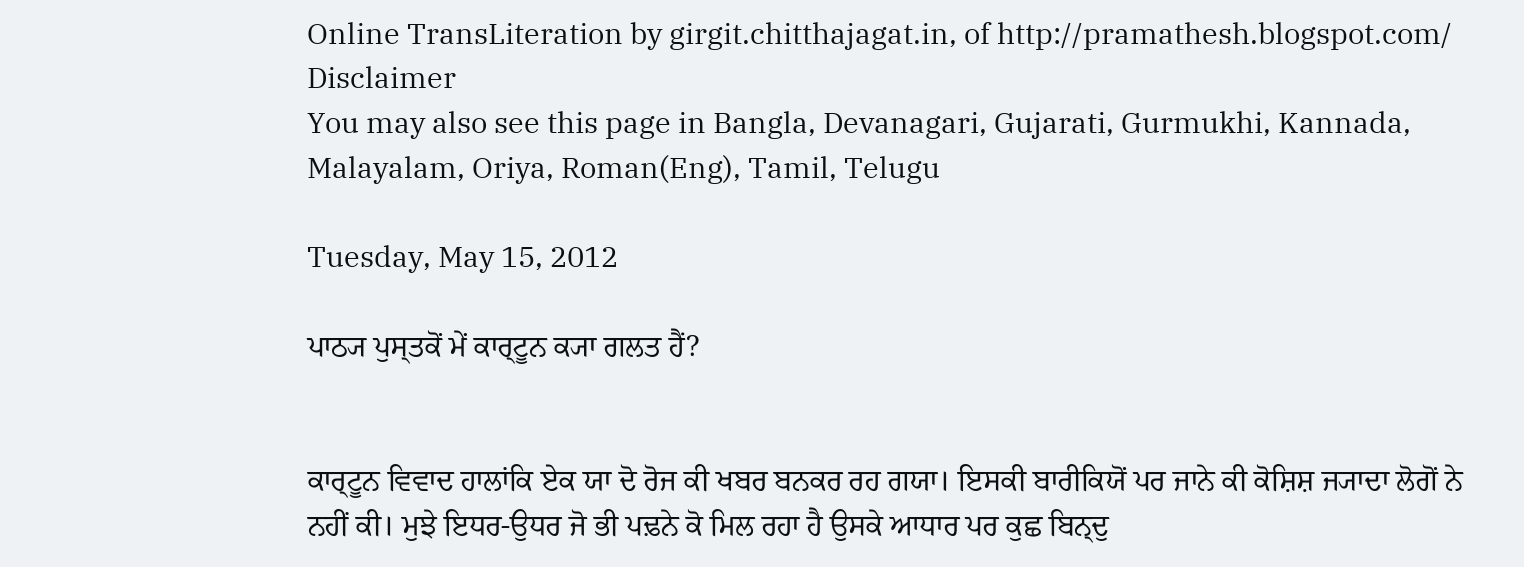Online TransLiteration by girgit.chitthajagat.in, of http://pramathesh.blogspot.com/ Disclaimer
You may also see this page in Bangla, Devanagari, Gujarati, Gurmukhi, Kannada, Malayalam, Oriya, Roman(Eng), Tamil, Telugu

Tuesday, May 15, 2012

ਪਾਠ੍ਯ ਪੁਸ੍ਤਕੋਂ ਮੇਂ ਕਾਰ੍ਟੂਨ ਕ੍ਯਾ ਗਲਤ ਹੈਂ?


ਕਾਰ੍ਟੂਨ ਵਿਵਾਦ ਹਾਲਾਂਕਿ ਏਕ ਯਾ ਦੋ ਰੋਜ ਕੀ ਖਬਰ ਬਨਕਰ ਰਹ ਗਯਾ। ਇਸਕੀ ਬਾਰੀਕਿਯੋਂ ਪਰ ਜਾਨੇ ਕੀ ਕੋਸ਼ਿਸ਼ ਜ੍ਯਾਦਾ ਲੋਗੋਂ ਨੇ ਨਹੀਂ ਕੀ। ਮੁਝੇ ਇਧਰ-ਉਧਰ ਜੋ ਭੀ ਪਢ਼ਨੇ ਕੋ ਮਿਲ ਰਹਾ ਹੈ ਉਸਕੇ ਆਧਾਰ ਪਰ ਕੁਛ ਬਿਨ੍ਦੁ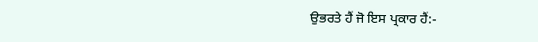ਉਭਰਤੇ ਹੈਂ ਜੋ ਇਸ ਪ੍ਰਕਾਰ ਹੈਂ:-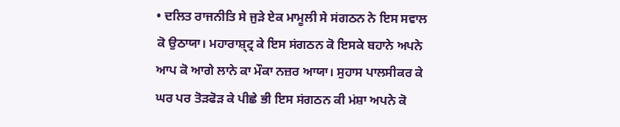• ਦਲਿਤ ਰਾਜਨੀਤਿ ਸੇ ਜੁਡ਼ੇ ਏਕ ਮਾਮੂਲੀ ਸੇ ਸਂਗਠਨ ਨੇ ਇਸ ਸਵਾਲ ਕੋ ਉਠਾਯਾ। ਮਹਾਰਾਸ਼੍ਟ੍ਰ ਕੇ ਇਸ ਸਂਗਠਨ ਕੋ ਇਸਕੇ ਬਹਾਨੇ ਅਪਨੇ ਆਪ ਕੋ ਆਗੇ ਲਾਨੇ ਕਾ ਮੌਕਾ ਨਜ਼ਰ ਆਯਾ। ਸੁਹਾਸ ਪਾਲਸੀਕਰ ਕੇ ਘਰ ਪਰ ਤੋਡ਼ਫੋਡ਼ ਕੇ ਪੀਛੇ ਭੀ ਇਸ ਸਂਗਠਨ ਕੀ ਮਂਸ਼ਾ ਅਪਨੇ ਕੋ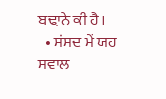ਬਢ਼ਾਨੇ ਕੀ ਹੈ।
  • ਸਂਸਦ ਮੇਂ ਯਹ ਸਵਾਲ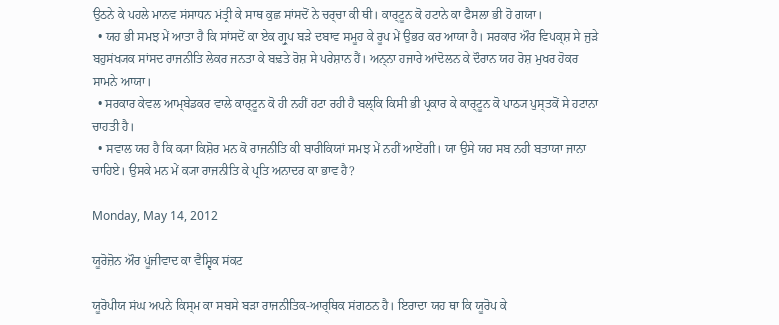ਉਠਨੇ ਕੇ ਪਹਲੇ ਮਾਨਵ ਸਂਸਾਧਨ ਮਂਤ੍ਰੀ ਕੇ ਸਾਥ ਕੁਛ ਸਾਂਸਦੋਂ ਨੇ ਚਰ੍ਚਾ ਕੀ ਥੀ। ਕਾਰ੍ਟੂਨ ਕੋ ਹਟਾਨੇ ਕਾ ਫੈਸਲਾ ਭੀ ਹੋ ਗਯਾ।
  • ਯਹ ਭੀ ਸਮਝ ਮੇਂ ਆਤਾ ਹੈ ਕਿ ਸਾਂਸਦੋਂ ਕਾ ਏਕ ਗ੍ਰੁਪ ਬਡ਼ੇ ਦਬਾਵ ਸਮੂਹ ਕੇ ਰੂਪ ਮੇਂ ਉਭਰ ਕਰ ਆਯਾ ਹੈ। ਸਰਕਾਰ ਔਰ ਵਿਪਕ੍ਸ਼ ਸੇ ਜੁਡ਼ੇ ਬਹੁਸਂਖ੍ਯਕ ਸਾਂਸਦ ਰਾਜਨੀਤਿ ਲੇਕਰ ਜਨਤਾ ਕੇ ਬਢ਼ਤੇ ਰੋਸ਼ ਸੇ ਪਰੇਸ਼ਾਨ ਹੈਂ। ਅਨ੍ਨਾ ਹਜਾਰੇ ਆਂਦੋਲਨ ਕੇ ਦੌਰਾਨ ਯਹ ਰੋਸ਼ ਮੁਖਰ ਹੋਕਰ ਸਾਮਨੇ ਆਯਾ।
  • ਸਰਕਾਰ ਕੇਵਲ ਆਮ੍ਬੇਡਕਰ ਵਾਲੇ ਕਾਰ੍ਟੂਨ ਕੋ ਹੀ ਨਹੀਂ ਹਟਾ ਰਹੀ ਹੈ ਬਲ੍ਕਿ ਕਿਸੀ ਭੀ ਪ੍ਰਕਾਰ ਕੇ ਕਾਰ੍ਟੂਨ ਕੋ ਪਾਠ੍ਯ ਪੁਸ੍ਤਕੋਂ ਸੇ ਹਟਾਨਾ ਚਾਹਤੀ ਹੈ।
  • ਸਵਾਲ ਯਹ ਹੈ ਕਿ ਕ੍ਯਾ ਕਿਸ਼ੋਰ ਮਨ ਕੋ ਰਾਜਨੀਤਿ ਕੀ ਬਾਰੀਕਿਯਾਂ ਸਮਝ ਮੇਂ ਨਹੀਂ ਆਏਂਗੀ। ਯਾ ਉਸੇ ਯਹ ਸਬ ਨਹੀ ਬਤਾਯਾ ਜਾਨਾ ਚਾਹਿਏ। ਉਸਕੇ ਮਨ ਮੇਂ ਕ੍ਯਾ ਰਾਜਨੀਤਿ ਕੇ ਪ੍ਰਤਿ ਅਨਾਦਰ ਕਾ ਭਾਵ ਹੈ?

Monday, May 14, 2012

ਯੂਰੋਜ਼ੋਨ ਔਰ ਪੂਂਜੀਵਾਦ ਕਾ ਵੈਸ਼੍ਵਿਕ ਸਂਕਟ

ਯੂਰੋਪੀਯ ਸਂਘ ਅਪਨੇ ਕਿਸ੍ਮ ਕਾ ਸਬਸੇ ਬਡ਼ਾ ਰਾਜਨੀਤਿਕ-ਆਰ੍ਥਿਕ ਸਂਗਠਨ ਹੈ। ਇਰਾਦਾ ਯਹ ਥਾ ਕਿ ਯੂਰੋਪ ਕੇ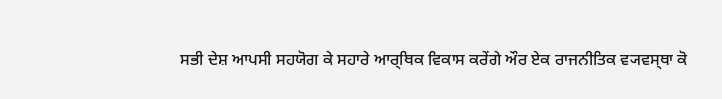ਸਭੀ ਦੇਸ਼ ਆਪਸੀ ਸਹਯੋਗ ਕੇ ਸਹਾਰੇ ਆਰ੍ਥਿਕ ਵਿਕਾਸ ਕਰੇਂਗੇ ਔਰ ਏਕ ਰਾਜਨੀਤਿਕ ਵ੍ਯਵਸ੍ਥਾ ਕੋ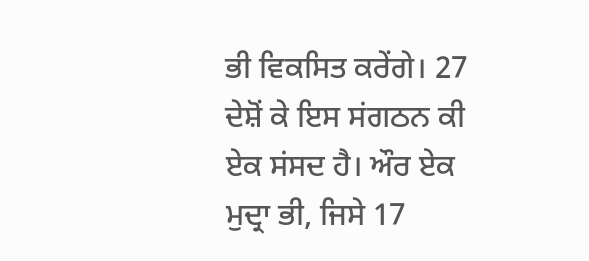ਭੀ ਵਿਕਸਿਤ ਕਰੇਂਗੇ। 27 ਦੇਸ਼ੋਂ ਕੇ ਇਸ ਸਂਗਠਨ ਕੀ ਏਕ ਸਂਸਦ ਹੈ। ਔਰ ਏਕ ਮੁਦ੍ਰਾ ਭੀ, ਜਿਸੇ 17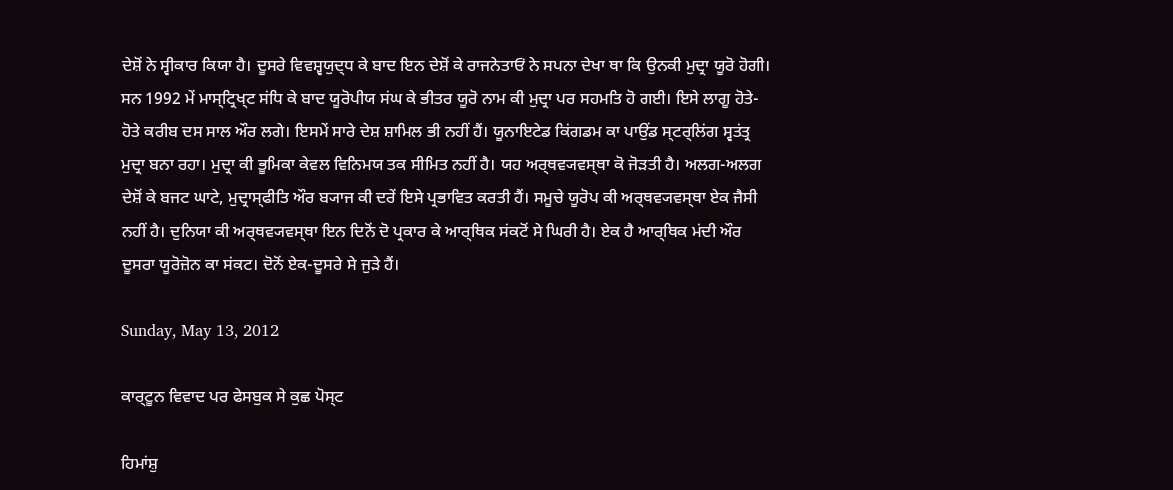ਦੇਸ਼ੋਂ ਨੇ ਸ੍ਵੀਕਾਰ ਕਿਯਾ ਹੈ। ਦੂਸਰੇ ਵਿਵਸ਼੍ਵਯੁਦ੍ਧ ਕੇ ਬਾਦ ਇਨ ਦੇਸ਼ੋਂ ਕੇ ਰਾਜਨੇਤਾਓਂ ਨੇ ਸਪਨਾ ਦੇਖਾ ਥਾ ਕਿ ਉਨਕੀ ਮੁਦ੍ਰਾ ਯੂਰੋ ਹੋਗੀ। ਸਨ 1992 ਮੇਂ ਮਾਸ੍ਟ੍ਰਿਖ੍ਟ ਸਂਧਿ ਕੇ ਬਾਦ ਯੂਰੋਪੀਯ ਸਂਘ ਕੇ ਭੀਤਰ ਯੂਰੋ ਨਾਮ ਕੀ ਮੁਦ੍ਰਾ ਪਰ ਸਹਮਤਿ ਹੋ ਗਈ। ਇਸੇ ਲਾਗੂ ਹੋਤੇ-ਹੋਤੇ ਕਰੀਬ ਦਸ ਸਾਲ ਔਰ ਲਗੇ। ਇਸਮੇਂ ਸਾਰੇ ਦੇਸ਼ ਸ਼ਾਮਿਲ ਭੀ ਨਹੀਂ ਹੈਂ। ਯੂਨਾਇਟੇਡ ਕਿਂਗਡਮ ਕਾ ਪਾਉਂਡ ਸ੍ਟਰ੍ਲਿਂਗ ਸ੍ਵਤਂਤ੍ਰ ਮੁਦ੍ਰਾ ਬਨਾ ਰਹਾ। ਮੁਦ੍ਰਾ ਕੀ ਭੂਮਿਕਾ ਕੇਵਲ ਵਿਨਿਮਯ ਤਕ ਸੀਮਿਤ ਨਹੀਂ ਹੈ। ਯਹ ਅਰ੍ਥਵ੍ਯਵਸ੍ਥਾ ਕੋ ਜੋਡ਼ਤੀ ਹੈ। ਅਲਗ-ਅਲਗ ਦੇਸ਼ੋਂ ਕੇ ਬਜਟ ਘਾਟੇ, ਮੁਦ੍ਰਾਸ੍ਫੀਤਿ ਔਰ ਬ੍ਯਾਜ ਕੀ ਦਰੇਂ ਇਸੇ ਪ੍ਰਭਾਵਿਤ ਕਰਤੀ ਹੈਂ। ਸਮੂਚੇ ਯੂਰੋਪ ਕੀ ਅਰ੍ਥਵ੍ਯਵਸ੍ਥਾ ਏਕ ਜੈਸੀ ਨਹੀਂ ਹੈ। ਦੁਨਿਯਾ ਕੀ ਅਰ੍ਥਵ੍ਯਵਸ੍ਥਾ ਇਨ ਦਿਨੋਂ ਦੋ ਪ੍ਰਕਾਰ ਕੇ ਆਰ੍ਥਿਕ ਸਂਕਟੋਂ ਸੇ ਘਿਰੀ ਹੈ। ਏਕ ਹੈ ਆਰ੍ਥਿਕ ਮਂਦੀ ਔਰ ਦੂਸਰਾ ਯੂਰੋਜ਼ੋਨ ਕਾ ਸਂਕਟ। ਦੋਨੋਂ ਏਕ-ਦੂਸਰੇ ਸੇ ਜੁਡ਼ੇ ਹੈਂ।

Sunday, May 13, 2012

ਕਾਰ੍ਟੂਨ ਵਿਵਾਦ ਪਰ ਫੇਸਬੁਕ ਸੇ ਕੁਛ ਪੋਸ੍ਟ

ਹਿਮਾਂਸ਼ੁ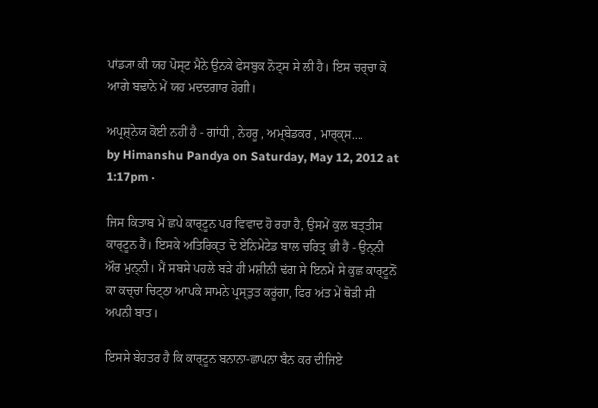ਪਾਂਡ੍ਯਾ ਕੀ ਯਹ ਪੋਸ੍ਟ ਮੈਨੇ ਉਨਕੇ ਫੇਸਬੁਕ ਨੋਟ੍ਸ ਸੇ ਲੀ ਹੈ। ਇਸ ਚਰ੍ਚਾ ਕੋ ਆਗੇ ਬਢ਼ਾਨੇ ਮੇਂ ਯਹ ਮਦਦਗਾਰ ਹੋਗੀ।

ਅਪ੍ਰਸ਼੍ਨੇਯ ਕੋਈ ਨਹੀਂ ਹੈ - ਗਾਂਧੀ , ਨੇਹਰੂ , ਅਮ੍ਬੇਡਕਰ , ਮਾਰ੍ਕ੍ਸ....
by Himanshu Pandya on Saturday, May 12, 2012 at 1:17pm ·

ਜਿਸ ਕਿਤਾਬ ਮੇਂ ਛਪੇ ਕਾਰ੍ਟੂਨ ਪਰ ਵਿਵਾਦ ਹੋ ਰਹਾ ਹੈ, ਉਸਮੇਂ ਕੁਲ ਬਤ੍ਤੀਸ ਕਾਰ੍ਟੂਨ ਹੈਂ। ਇਸਕੇ ਅਤਿਰਿਕ੍ਤ ਦੋ ਏਨਿਮੇਟੇਡ ਬਾਲ ਚਰਿਤ੍ਰ ਭੀ ਹੈਂ - ਉਨ੍ਨੀ ਔਰ ਮੁਨ੍ਨੀ। ਮੈਂ ਸਬਸੇ ਪਹਲੇ ਬਡ਼ੇ ਹੀ ਮਸ਼ੀਨੀ ਢਂਗ ਸੇ ਇਨਮੇਂ ਸੇ ਕੁਛ ਕਾਰ੍ਟੂਨੋਂ ਕਾ ਕਚ੍ਚਾ ਚਿਟ੍ਠਾ ਆਪਕੇ ਸਾਮਨੇ ਪ੍ਰਸ੍ਤੁਤ ਕਰੂਂਗਾ, ਫਿਰ ਅਂਤ ਮੇਂ ਥੋਡ਼ੀ ਸੀ ਅਪਨੀ ਬਾਤ।

ਇਸਸੇ ਬੇਹਤਰ ਹੈ ਕਿ ਕਾਰ੍ਟੂਨ ਬਨਾਨਾ-ਛਾਪਨਾ ਬੈਨ ਕਰ ਦੀਜਿਏ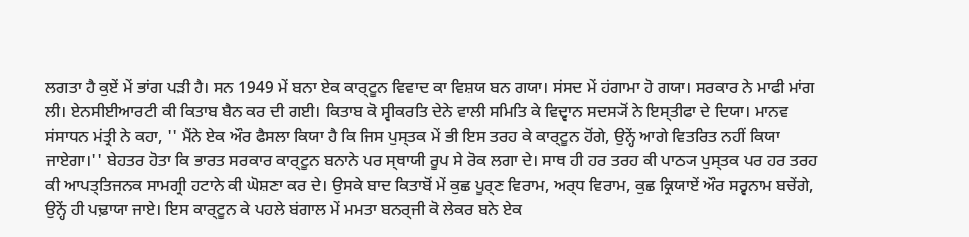ਲਗਤਾ ਹੈ ਕੁਏਂ ਮੇਂ ਭਾਂਗ ਪਡ਼ੀ ਹੈ। ਸਨ 1949 ਮੇਂ ਬਨਾ ਏਕ ਕਾਰ੍ਟੂਨ ਵਿਵਾਦ ਕਾ ਵਿਸ਼ਯ ਬਨ ਗਯਾ। ਸਂਸਦ ਮੇਂ ਹਂਗਾਮਾ ਹੋ ਗਯਾ। ਸਰਕਾਰ ਨੇ ਮਾਫੀ ਮਾਂਗ ਲੀ। ਏਨਸੀਈਆਰਟੀ ਕੀ ਕਿਤਾਬ ਬੈਨ ਕਰ ਦੀ ਗਈ। ਕਿਤਾਬ ਕੋ ਸ੍ਵੀਕਰਤਿ ਦੇਨੇ ਵਾਲੀ ਸਮਿਤਿ ਕੇ ਵਿਦ੍ਵਾਨ ਸਦਸ੍ਯੋਂ ਨੇ ਇਸ੍ਤੀਫਾ ਦੇ ਦਿਯਾ। ਮਾਨਵ ਸਂਸਾਧਨ ਮਂਤ੍ਰੀ ਨੇ ਕਹਾ, '' ਮੈਂਨੇ ਏਕ ਔਰ ਫੈਸਲਾ ਕਿਯਾ ਹੈ ਕਿ ਜਿਸ ਪੁਸ੍ਤਕ ਮੇਂ ਭੀ ਇਸ ਤਰਹ ਕੇ ਕਾਰ੍ਟੂਨ ਹੋਂਗੇ, ਉਨ੍ਹੇਂ ਆਗੇ ਵਿਤਰਿਤ ਨਹੀਂ ਕਿਯਾ ਜਾਏਗਾ।'' ਬੇਹਤਰ ਹੋਤਾ ਕਿ ਭਾਰਤ ਸਰਕਾਰ ਕਾਰ੍ਟੂਨ ਬਨਾਨੇ ਪਰ ਸ੍ਥਾਯੀ ਰੂਪ ਸੇ ਰੋਕ ਲਗਾ ਦੇ। ਸਾਥ ਹੀ ਹਰ ਤਰਹ ਕੀ ਪਾਠ੍ਯ ਪੁਸ੍ਤਕ ਪਰ ਹਰ ਤਰਹ ਕੀ ਆਪਤ੍ਤਿਜਨਕ ਸਾਮਗ੍ਰੀ ਹਟਾਨੇ ਕੀ ਘੋਸ਼ਣਾ ਕਰ ਦੇ। ਉਸਕੇ ਬਾਦ ਕਿਤਾਬੋਂ ਮੇਂ ਕੁਛ ਪੂਰ੍ਣ ਵਿਰਾਮ, ਅਰ੍ਧ ਵਿਰਾਮ, ਕੁਛ ਕ੍ਰਿਯਾਏਂ ਔਰ ਸਰ੍ਵਨਾਮ ਬਚੇਂਗੇ, ਉਨ੍ਹੇਂ ਹੀ ਪਢ਼ਾਯਾ ਜਾਏ। ਇਸ ਕਾਰ੍ਟੂਨ ਕੇ ਪਹਲੇ ਬਂਗਾਲ ਮੇਂ ਮਮਤਾ ਬਨਰ੍ਜੀ ਕੋ ਲੇਕਰ ਬਨੇ ਏਕ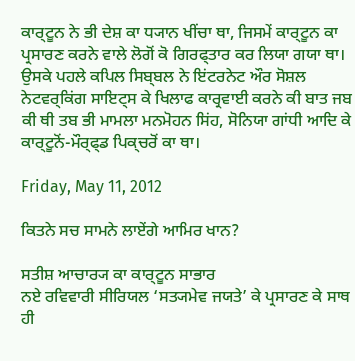ਕਾਰ੍ਟੂਨ ਨੇ ਭੀ ਦੇਸ਼ ਕਾ ਧ੍ਯਾਨ ਖੀਂਚਾ ਥਾ, ਜਿਸਮੇਂ ਕਾਰ੍ਟੂਨ ਕਾ ਪ੍ਰਸਾਰਣ ਕਰਨੇ ਵਾਲੇ ਲੋਗੋਂ ਕੋ ਗਿਰਫ੍ਤਾਰ ਕਰ ਲਿਯਾ ਗਯਾ ਥਾ। ਉਸਕੇ ਪਹਲੇ ਕਪਿਲ ਸਿਬ੍ਬਲ ਨੇ ਇਂਟਰਨੇਟ ਔਰ ਸੋਸ਼ਲ ਨੇਟਵਰ੍ਕਿਂਗ ਸਾਇਟ੍ਸ ਕੇ ਖਿਲਾਫ ਕਾਰ੍ਰਵਾਈ ਕਰਨੇ ਕੀ ਬਾਤ ਜਬ ਕੀ ਥੀ ਤਬ ਭੀ ਮਾਮਲਾ ਮਨਮੋਹਨ ਸਿਂਹ, ਸੋਨਿਯਾ ਗਾਂਧੀ ਆਦਿ ਕੇ ਕਾਰ੍ਟੂਨੋਂ-ਮੌਰ੍ਫ੍ਡ ਪਿਕ੍ਚਰੋਂ ਕਾ ਥਾ।

Friday, May 11, 2012

ਕਿਤਨੇ ਸਚ ਸਾਮਨੇ ਲਾਏਂਗੇ ਆਮਿਰ ਖਾਨ?

ਸਤੀਸ਼ ਆਚਾਰ੍ਯ ਕਾ ਕਾਰ੍ਟੂਨ ਸਾਭਾਰ
ਨਏ ਰਵਿਵਾਰੀ ਸੀਰਿਯਲ ‘ਸਤ੍ਯਮੇਵ ਜਯਤੇ’ ਕੇ ਪ੍ਰਸਾਰਣ ਕੇ ਸਾਥ ਹੀ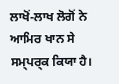ਲਾਖੋਂ-ਲਾਖ ਲੋਗੋਂ ਨੇ ਆਮਿਰ ਖਾਨ ਸੇ ਸਮ੍ਪਰ੍ਕ ਕਿਯਾ ਹੈ।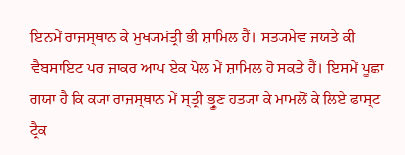ਇਨਮੇਂ ਰਾਜਸ੍ਥਾਨ ਕੇ ਮੁਖ੍ਯਮਂਤ੍ਰੀ ਭੀ ਸ਼ਾਮਿਲ ਹੈਂ। ਸਤ੍ਯਮੇਵ ਜਯਤੇ ਕੀ ਵੈਬਸਾਇਟ ਪਰ ਜਾਕਰ ਆਪ ਏਕ ਪੋਲ ਮੇਂ ਸ਼ਾਮਿਲ ਹੋ ਸਕਤੇ ਹੈਂ। ਇਸਮੇਂ ਪੂਛਾ ਗਯਾ ਹੈ ਕਿ ਕ੍ਯਾ ਰਾਜਸ੍ਥਾਨ ਮੇਂ ਸ੍ਤ੍ਰੀ ਭ੍ਰੂਣ ਹਤ੍ਯਾ ਕੇ ਮਾਮਲੋਂ ਕੇ ਲਿਏ ਫਾਸ੍ਟ ਟ੍ਰੈਕ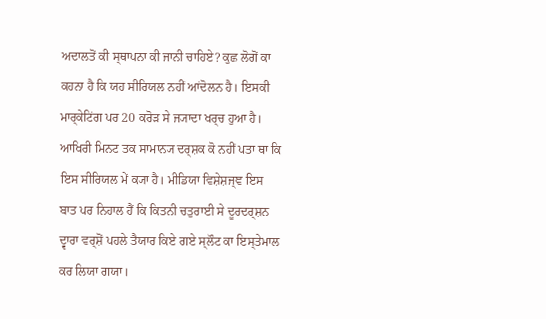ਅਦਾਲਤੋਂ ਕੀ ਸ੍ਥਾਪਨਾ ਕੀ ਜਾਨੀ ਚਾਹਿਏ? ਕੁਛ ਲੋਗੋਂ ਕਾ ਕਹਨਾ ਹੈ ਕਿ ਯਹ ਸੀਰਿਯਲ ਨਹੀਂ ਆਂਦੋਲਨ ਹੈ। ਇਸਕੀ ਮਾਰ੍ਕੇਟਿਂਗ ਪਰ 20 ਕਰੋਡ਼ ਸੇ ਜ੍ਯਾਦਾ ਖਰ੍ਚ ਹੁਆ ਹੈ। ਆਖਿਰੀ ਮਿਨਟ ਤਕ ਸਾਮਾਨ੍ਯ ਦਰ੍ਸ਼ਕ ਕੋ ਨਹੀਂ ਪਤਾ ਥਾ ਕਿ ਇਸ ਸੀਰਿਯਲ ਮੇਂ ਕ੍ਯਾ ਹੈ। ਮੀਡਿਯਾ ਵਿਸ਼ੇਸ਼ਜ੍ਞ ਇਸ ਬਾਤ ਪਰ ਨਿਹਾਲ ਹੈਂ ਕਿ ਕਿਤਨੀ ਚਤੁਰਾਈ ਸੇ ਦੂਰਦਰ੍ਸ਼ਨ ਦ੍ਵਾਰਾ ਵਰ੍ਸ਼ੋਂ ਪਹਲੇ ਤੈਯਾਰ ਕਿਏ ਗਏ ਸ੍ਲੌਟ ਕਾ ਇਸ੍ਤੇਮਾਲ ਕਰ ਲਿਯਾ ਗਯਾ।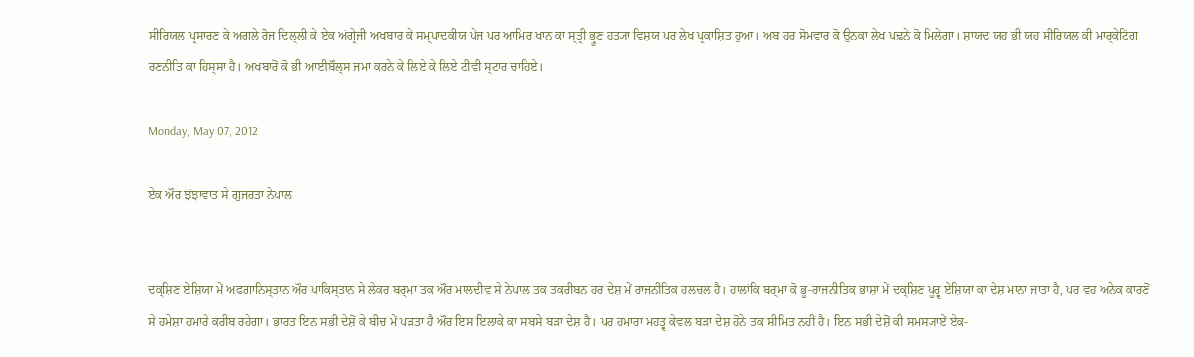ਸੀਰਿਯਲ ਪ੍ਰਸਾਰਣ ਕੇ ਅਗਲੇ ਰੋਜ ਦਿਲ੍ਲੀ ਕੇ ਏਕ ਅਂਗ੍ਰੇਜੀ ਅਖਬਾਰ ਕੇ ਸਮ੍ਪਾਦਕੀਯ ਪੇਜ ਪਰ ਆਮਿਰ ਖਾਨ ਕਾ ਸ੍ਤ੍ਰੀ ਭ੍ਰੂਣ ਹਤ੍ਯਾ ਵਿਸ਼ਯ ਪਰ ਲੇਖ ਪ੍ਰਕਾਸ਼ਿਤ ਹੁਆ। ਅਬ ਹਰ ਸੋਮਵਾਰ ਕੋ ਉਨਕਾ ਲੇਖ ਪਢ਼ਨੇ ਕੋ ਮਿਲੇਗਾ। ਸ਼ਾਯਦ ਯਹ ਭੀ ਯਹ ਸੀਰਿਯਲ ਕੀ ਮਾਰ੍ਕੇਟਿਂਗ ਰਣਨੀਤਿ ਕਾ ਹਿਸ੍ਸਾ ਹੈ। ਅਖਬਾਰੋਂ ਕੋ ਭੀ ਆਈਬੌਲ੍ਸ ਜਮਾ ਕਰਨੇ ਕੇ ਲਿਏ ਕੇ ਲਿਏ ਟੀਵੀ ਸ੍ਟਾਰ ਚਾਹਿਏ।

Monday, May 07, 2012

ਏਕ ਔਰ ਝਂਝਾਵਾਤ ਸੇ ਗੁਜਰਤਾ ਨੇਪਾਲ


ਦਕ੍ਸ਼ਿਣ ਏਸ਼ਿਯਾ ਮੇਂ ਅਫਗਾਨਿਸ੍ਤਾਨ ਔਰ ਪਾਕਿਸ੍ਤਾਨ ਸੇ ਲੇਕਰ ਬਰ੍ਮਾ ਤਕ ਔਰ ਮਾਲਦੀਵ ਸੇ ਨੇਪਾਲ ਤਕ ਤਕਰੀਬਨ ਹਰ ਦੇਸ਼ ਮੇਂ ਰਾਜਨੀਤਿਕ ਹਲਚਲ ਹੈ। ਹਾਲਾਂਕਿ ਬਰ੍ਮਾ ਕੋ ਭੂ-ਰਾਜਨੀਤਿਕ ਭਾਸ਼ਾ ਮੇਂ ਦਕ੍ਸ਼ਿਣ ਪੂਰ੍ਵ ਏਸ਼ਿਯਾ ਕਾ ਦੇਸ਼ ਮਾਨਾ ਜਾਤਾ ਹੈ, ਪਰ ਵਹ ਅਨੇਕ ਕਾਰਣੋਂ ਸੇ ਹਮੇਸ਼ਾ ਹਮਾਰੇ ਕਰੀਬ ਰਹੇਗਾ। ਭਾਰਤ ਇਨ ਸਭੀ ਦੇਸ਼ੋਂ ਕੇ ਬੀਚ ਮੇਂ ਪਡ਼ਤਾ ਹੈ ਔਰ ਇਸ ਇਲਾਕੇ ਕਾ ਸਬਸੇ ਬਡ਼ਾ ਦੇਸ਼ ਹੈ। ਪਰ ਹਮਾਰਾ ਮਹਤ੍ਵ ਕੇਵਲ ਬਡ਼ਾ ਦੇਸ਼ ਹੋਨੇ ਤਕ ਸੀਮਿਤ ਨਹੀਂ ਹੈ। ਇਨ ਸਭੀ ਦੇਸ਼ੋਂ ਕੀ ਸਮਸ੍ਯਾਏਂ ਏਕ-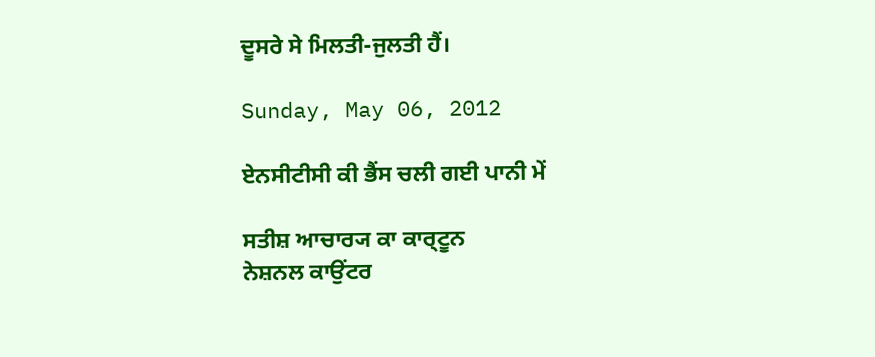ਦੂਸਰੇ ਸੇ ਮਿਲਤੀ-ਜੁਲਤੀ ਹੈਂ।

Sunday, May 06, 2012

ਏਨਸੀਟੀਸੀ ਕੀ ਭੈਂਸ ਚਲੀ ਗਈ ਪਾਨੀ ਮੇਂ

ਸਤੀਸ਼ ਆਚਾਰ੍ਯ ਕਾ ਕਾਰ੍ਟੂਨ
ਨੇਸ਼ਨਲ ਕਾਉਂਟਰ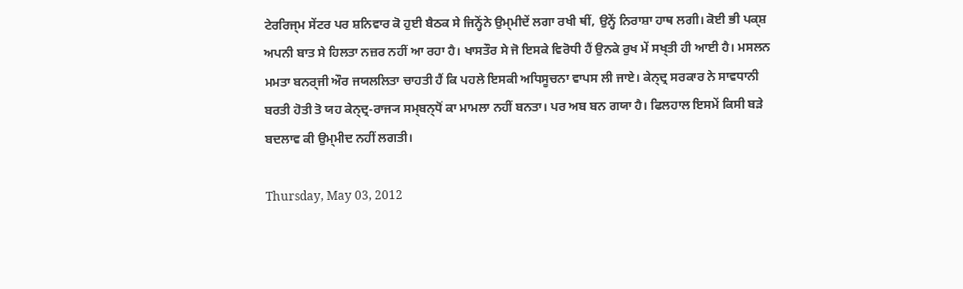ਟੇਰਰਿਜ੍ਮ ਸੇਂਟਰ ਪਰ ਸ਼ਨਿਵਾਰ ਕੋ ਹੁਈ ਬੈਠਕ ਸੇ ਜਿਨ੍ਹੋਂਨੇ ਉਮ੍ਮੀਦੇਂ ਲਗਾ ਰਖੀ ਥੀਂ, ਉਨ੍ਹੇਂ ਨਿਰਾਸ਼ਾ ਹਾਥ ਲਗੀ। ਕੋਈ ਭੀ ਪਕ੍ਸ਼ ਅਪਨੀ ਬਾਤ ਸੇ ਹਿਲਤਾ ਨਜ਼ਰ ਨਹੀਂ ਆ ਰਹਾ ਹੈ। ਖਾਸਤੌਰ ਸੇ ਜੋ ਇਸਕੇ ਵਿਰੋਧੀ ਹੈਂ ਉਨਕੇ ਰੁਖ ਮੇਂ ਸਖ੍ਤੀ ਹੀ ਆਈ ਹੈ। ਮਸਲਨ ਮਮਤਾ ਬਨਰ੍ਜੀ ਔਰ ਜਯਲਲਿਤਾ ਚਾਹਤੀ ਹੈਂ ਕਿ ਪਹਲੇ ਇਸਕੀ ਅਧਿਸੂਚਨਾ ਵਾਪਸ ਲੀ ਜਾਏ। ਕੇਨ੍ਦ੍ਰ ਸਰਕਾਰ ਨੇ ਸਾਵਧਾਨੀ ਬਰਤੀ ਹੋਤੀ ਤੋ ਯਹ ਕੇਨ੍ਦ੍ਰ-ਰਾਜ੍ਯ ਸਮ੍ਬਨ੍ਧੋਂ ਕਾ ਮਾਮਲਾ ਨਹੀਂ ਬਨਤਾ। ਪਰ ਅਬ ਬਨ ਗਯਾ ਹੈ। ਫਿਲਹਾਲ ਇਸਮੇਂ ਕਿਸੀ ਬਡ਼ੇ ਬਦਲਾਵ ਕੀ ਉਮ੍ਮੀਦ ਨਹੀਂ ਲਗਤੀ।

Thursday, May 03, 2012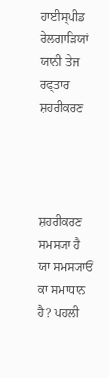ਹਾਈਸ੍ਪੀਡ ਰੇਲਗਾਡ਼ਿਯਾਂ ਯਾਨੀ ਤੇਜ ਰਫ੍ਤਾਰ ਸ਼ਹਰੀਕਰਣ




ਸ਼ਹਰੀਕਰਣ ਸਮਸ੍ਯਾ ਹੈ ਯਾ ਸਮਸ੍ਯਾਓਂ ਕਾ ਸਮਾਧਾਨ ਹੈ? ਪਹਲੀ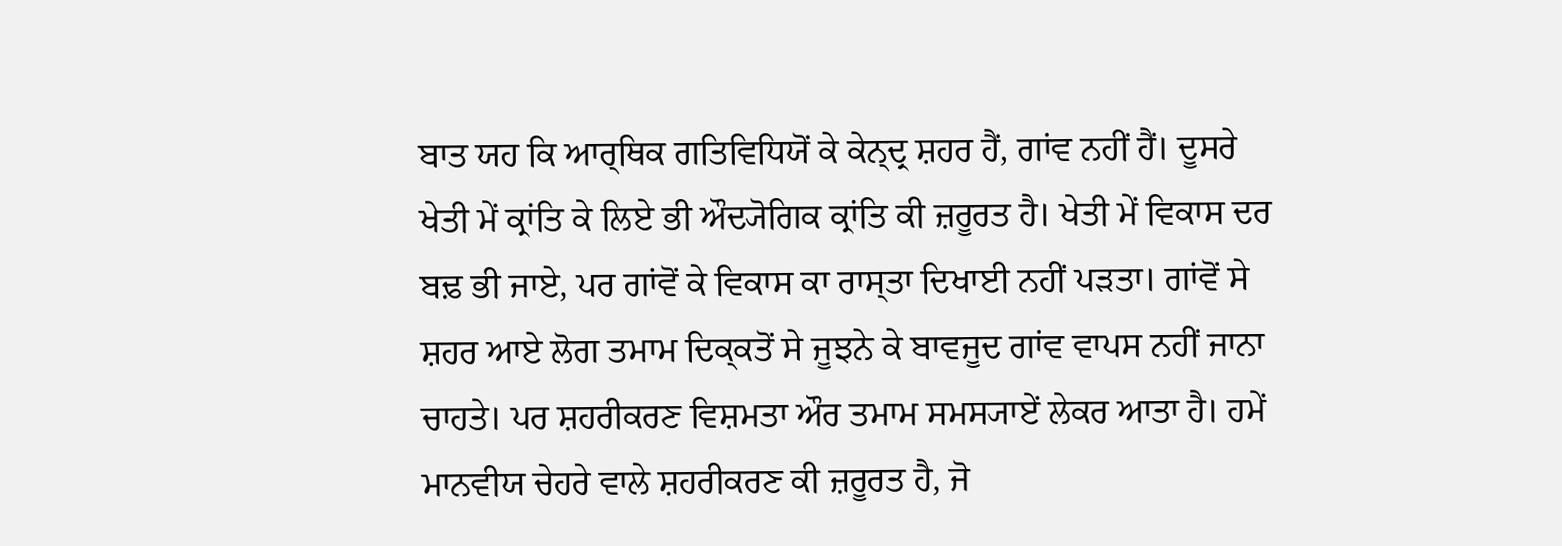ਬਾਤ ਯਹ ਕਿ ਆਰ੍ਥਿਕ ਗਤਿਵਿਧਿਯੋਂ ਕੇ ਕੇਨ੍ਦ੍ਰ ਸ਼ਹਰ ਹੈਂ, ਗਾਂਵ ਨਹੀਂ ਹੈਂ। ਦੂਸਰੇ ਖੇਤੀ ਮੇਂ ਕ੍ਰਾਂਤਿ ਕੇ ਲਿਏ ਭੀ ਔਦ੍ਯੋਗਿਕ ਕ੍ਰਾਂਤਿ ਕੀ ਜ਼ਰੂਰਤ ਹੈ। ਖੇਤੀ ਮੇਂ ਵਿਕਾਸ ਦਰ ਬਢ਼ ਭੀ ਜਾਏ, ਪਰ ਗਾਂਵੋਂ ਕੇ ਵਿਕਾਸ ਕਾ ਰਾਸ੍ਤਾ ਦਿਖਾਈ ਨਹੀਂ ਪਡ਼ਤਾ। ਗਾਂਵੋਂ ਸੇ ਸ਼ਹਰ ਆਏ ਲੋਗ ਤਮਾਮ ਦਿਕ੍ਕਤੋਂ ਸੇ ਜੂਝਨੇ ਕੇ ਬਾਵਜੂਦ ਗਾਂਵ ਵਾਪਸ ਨਹੀਂ ਜਾਨਾ ਚਾਹਤੇ। ਪਰ ਸ਼ਹਰੀਕਰਣ ਵਿਸ਼ਮਤਾ ਔਰ ਤਮਾਮ ਸਮਸ੍ਯਾਏਂ ਲੇਕਰ ਆਤਾ ਹੈ। ਹਮੇਂ ਮਾਨਵੀਯ ਚੇਹਰੇ ਵਾਲੇ ਸ਼ਹਰੀਕਰਣ ਕੀ ਜ਼ਰੂਰਤ ਹੈ, ਜੋ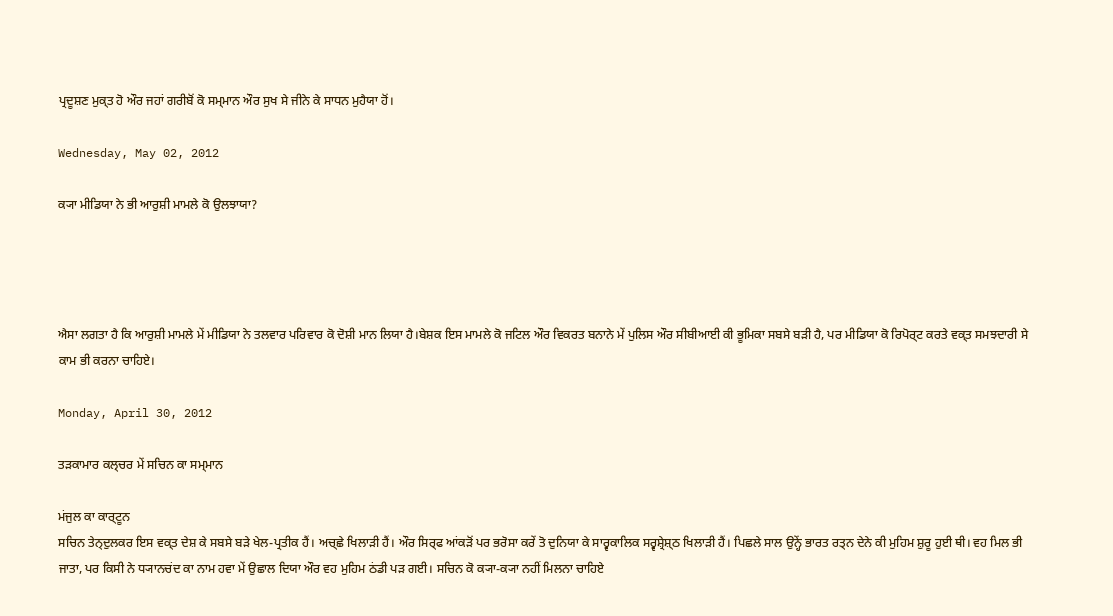ਪ੍ਰਦੂਸ਼ਣ ਮੁਕ੍ਤ ਹੋ ਔਰ ਜਹਾਂ ਗਰੀਬੋਂ ਕੋ ਸਮ੍ਮਾਨ ਔਰ ਸੁਖ ਸੇ ਜੀਨੇ ਕੇ ਸਾਧਨ ਮੁਹੈਯਾ ਹੋਂ।

Wednesday, May 02, 2012

ਕ੍ਯਾ ਮੀਡਿਯਾ ਨੇ ਭੀ ਆਰੁਸ਼ੀ ਮਾਮਲੇ ਕੋ ਉਲਝਾਯਾ?




ਐਸਾ ਲਗਤਾ ਹੈ ਕਿ ਆਰੁਸ਼ੀ ਮਾਮਲੇ ਮੇਂ ਮੀਡਿਯਾ ਨੇ ਤਲਵਾਰ ਪਰਿਵਾਰ ਕੋ ਦੋਸ਼ੀ ਮਾਨ ਲਿਯਾ ਹੈ।ਬੇਸ਼ਕ ਇਸ ਮਾਮਲੇ ਕੋ ਜਟਿਲ ਔਰ ਵਿਕਰਤ ਬਨਾਨੇ ਮੇਂ ਪੁਲਿਸ ਔਰ ਸੀਬੀਆਈ ਕੀ ਭੂਮਿਕਾ ਸਬਸੇ ਬਡ਼ੀ ਹੈ, ਪਰ ਮੀਡਿਯਾ ਕੋ ਰਿਪੋਰ੍ਟ ਕਰਤੇ ਵਕ੍ਤ ਸਮਝਦਾਰੀ ਸੇ ਕਾਮ ਭੀ ਕਰਨਾ ਚਾਹਿਏ।

Monday, April 30, 2012

ਤਡ਼ਕਾਮਾਰ ਕਲ੍ਚਰ ਮੇਂ ਸਚਿਨ ਕਾ ਸਮ੍ਮਾਨ

ਮਂਜੁਲ ਕਾ ਕਾਰ੍ਟੂਨ
ਸਚਿਨ ਤੇਨ੍ਦੁਲਕਰ ਇਸ ਵਕ੍ਤ ਦੇਸ਼ ਕੇ ਸਬਸੇ ਬਡ਼ੇ ਖੇਲ-ਪ੍ਰਤੀਕ ਹੈਂ। ਅਚ੍ਛੇ ਖਿਲਾਡ਼ੀ ਹੈਂ। ਔਰ ਸਿਰ੍ਫ ਆਂਕਡ਼ੋਂ ਪਰ ਭਰੋਸਾ ਕਰੇਂ ਤੋ ਦੁਨਿਯਾ ਕੇ ਸਾਰ੍ਵਕਾਲਿਕ ਸਰ੍ਵਸ਼੍ਰੇਸ਼੍ਠ ਖਿਲਾਡ਼ੀ ਹੈਂ। ਪਿਛਲੇ ਸਾਲ ਉਨ੍ਹੇਂ ਭਾਰਤ ਰਤ੍ਨ ਦੇਨੇ ਕੀ ਮੁਹਿਮ ਸ਼ੁਰੂ ਹੁਈ ਥੀ। ਵਹ ਮਿਲ ਭੀ ਜਾਤਾ, ਪਰ ਕਿਸੀ ਨੇ ਧ੍ਯਾਨਚਂਦ ਕਾ ਨਾਮ ਹਵਾ ਮੇਂ ਉਛਾਲ ਦਿਯਾ ਔਰ ਵਹ ਮੁਹਿਮ ਠਂਡੀ ਪਡ਼ ਗਈ। ਸਚਿਨ ਕੋ ਕ੍ਯਾ-ਕ੍ਯਾ ਨਹੀਂ ਮਿਲਨਾ ਚਾਹਿਏ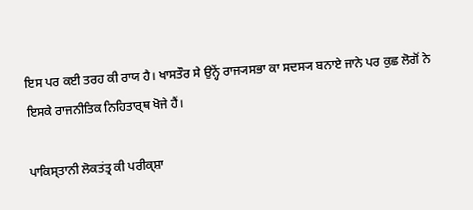ਇਸ ਪਰ ਕਈ ਤਰਹ ਕੀ ਰਾਯ ਹੈ। ਖਾਸਤੌਰ ਸੇ ਉਨ੍ਹੇਂ ਰਾਜ੍ਯਸਭਾ ਕਾ ਸਦਸ੍ਯ ਬਨਾਏ ਜਾਨੇ ਪਰ ਕੁਛ ਲੋਗੋਂ ਨੇ ਇਸਕੇ ਰਾਜਨੀਤਿਕ ਨਿਹਿਤਾਰ੍ਥ ਖੋਜੇ ਹੈਂ।

ਪਾਕਿਸ੍ਤਾਨੀ ਲੋਕਤਂਤ੍ਰ ਕੀ ਪਰੀਕ੍ਸ਼ਾ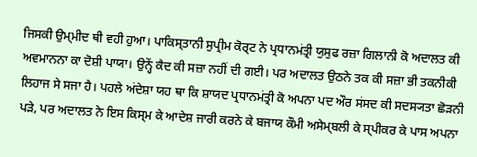ਜਿਸਕੀ ਉਮ੍ਮੀਦ ਥੀ ਵਹੀ ਹੁਆ। ਪਾਕਿਸ੍ਤਾਨੀ ਸੁਪ੍ਰੀਮ ਕੋਰ੍ਟ ਨੇ ਪ੍ਰਧਾਨਮਂਤ੍ਰੀ ਯੁਸੁਫ ਰਜ਼ਾ ਗਿਲਾਨੀ ਕੋ ਅਦਾਲਤ ਕੀ ਅਵਮਾਨਨਾ ਕਾ ਦੋਸ਼ੀ ਪਾਯਾ। ਉਨ੍ਹੇਂ ਕੈਦ ਕੀ ਸਜ਼ਾ ਨਹੀਂ ਦੀ ਗਈ। ਪਰ ਅਦਾਲਤ ਉਠਨੇ ਤਕ ਕੀ ਸਜ਼ਾ ਭੀ ਤਕਨੀਕੀ ਲਿਹਾਜ ਸੇ ਸਜਾ ਹੈ। ਪਹਲੇ ਅਂਦੇਸ਼ਾ ਯਹ ਥਾ ਕਿ ਸ਼ਾਯਦ ਪ੍ਰਧਾਨਮਂਤ੍ਰੀ ਕੋ ਅਪਨਾ ਪਦ ਔਰ ਸਂਸਦ ਕੀ ਸਦਸ੍ਯਤਾ ਛੋਡ਼ਨੀ ਪਡ਼ੇ, ਪਰ ਅਦਾਲਤ ਨੇ ਇਸ ਕਿਸ੍ਮ ਕੇ ਆਦੇਸ਼ ਜਾਰੀ ਕਰਨੇ ਕੇ ਬਜਾਯ ਕੌਮੀ ਅਸੇਮ੍ਬਲੀ ਕੇ ਸ੍ਪੀਕਰ ਕੇ ਪਾਸ ਅਪਨਾ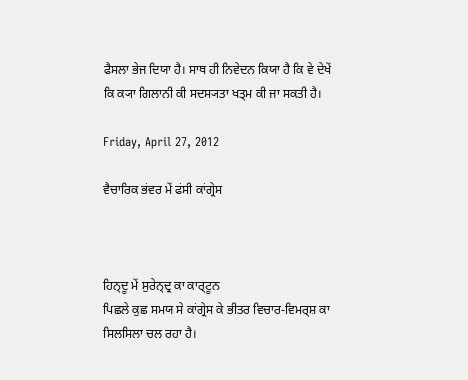ਫੈਸਲਾ ਭੇਜ ਦਿਯਾ ਹੈ। ਸਾਥ ਹੀ ਨਿਵੇਦਨ ਕਿਯਾ ਹੈ ਕਿ ਵੇ ਦੇਖੇਂ ਕਿ ਕ੍ਯਾ ਗਿਲਾਨੀ ਕੀ ਸਦਸ੍ਯਤਾ ਖਤ੍ਮ ਕੀ ਜਾ ਸਕਤੀ ਹੈ।

Friday, April 27, 2012

ਵੈਚਾਰਿਕ ਭਂਵਰ ਮੇਂ ਫਂਸੀ ਕਾਂਗ੍ਰੇਸ



ਹਿਨ੍ਦੂ ਮੇਂ ਸੁਰੇਨ੍ਦ੍ਰ ਕਾ ਕਾਰ੍ਟੂਨ
ਪਿਛਲੇ ਕੁਛ ਸਮਯ ਸੇ ਕਾਂਗ੍ਰੇਸ ਕੇ ਭੀਤਰ ਵਿਚਾਰ-ਵਿਮਰ੍ਸ਼ ਕਾ ਸਿਲਸਿਲਾ ਚਲ ਰਹਾ ਹੈ।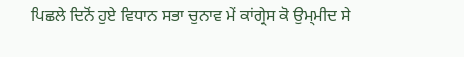ਪਿਛਲੇ ਦਿਨੋਂ ਹੁਏ ਵਿਧਾਨ ਸਭਾ ਚੁਨਾਵ ਮੇਂ ਕਾਂਗ੍ਰੇਸ ਕੋ ਉਮ੍ਮੀਦ ਸੇ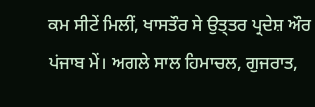ਕਮ ਸੀਟੇਂ ਮਿਲੀਂ, ਖਾਸਤੌਰ ਸੇ ਉਤ੍ਤਰ ਪ੍ਰਦੇਸ਼ ਔਰ ਪਂਜਾਬ ਮੇਂ। ਅਗਲੇ ਸਾਲ ਹਿਮਾਚਲ, ਗੁਜਰਾਤ,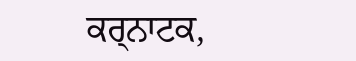ਕਰ੍ਨਾਟਕ,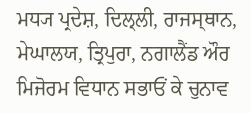ਮਧ੍ਯ ਪ੍ਰਦੇਸ਼, ਦਿਲ੍ਲੀ, ਰਾਜਸ੍ਥਾਨ, ਮੇਘਾਲਯ, ਤ੍ਰਿਪੁਰਾ, ਨਗਾਲੈਂਡ ਔਰ ਮਿਜੋਰਮ ਵਿਧਾਨ ਸਭਾਓਂ ਕੇ ਚੁਨਾਵ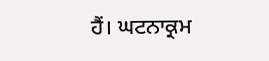ਹੈਂ। ਘਟਨਾਕ੍ਰਮ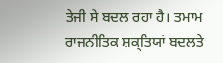ਤੇਜੀ ਸੇ ਬਦਲ ਰਹਾ ਹੈ। ਤਮਾਮ ਰਾਜਨੀਤਿਕ ਸ਼ਕ੍ਤਿਯਾਂ ਬਦਲਤੇ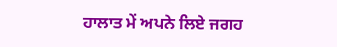ਹਾਲਾਤ ਮੇਂ ਅਪਨੇ ਲਿਏ ਜਗਹ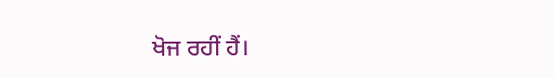ਖੋਜ ਰਹੀਂ ਹੈਂ।